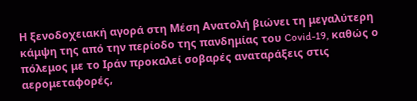Η ξενοδοχειακή αγορά στη Μέση Ανατολή βιώνει τη μεγαλύτερη κάμψη της από την περίοδο της πανδημίας του Covid-19, καθώς ο πόλεμος με το Ιράν προκαλεί σοβαρές αναταράξεις στις αερομεταφορές,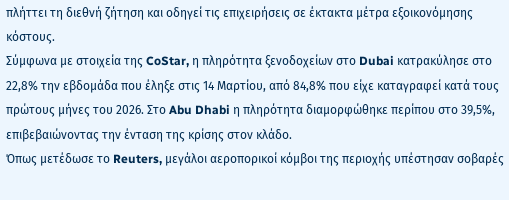πλήττει τη διεθνή ζήτηση και οδηγεί τις επιχειρήσεις σε έκτακτα μέτρα εξοικονόμησης κόστους.
Σύμφωνα με στοιχεία της CoStar, η πληρότητα ξενοδοχείων στο Dubai κατρακύλησε στο 22,8% την εβδομάδα που έληξε στις 14 Μαρτίου, από 84,8% που είχε καταγραφεί κατά τους πρώτους μήνες του 2026. Στο Abu Dhabi η πληρότητα διαμορφώθηκε περίπου στο 39,5%, επιβεβαιώνοντας την ένταση της κρίσης στον κλάδο.
Όπως μετέδωσε το Reuters, μεγάλοι αεροπορικοί κόμβοι της περιοχής υπέστησαν σοβαρές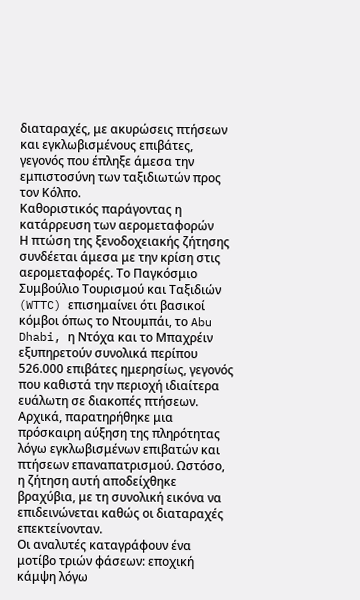διαταραχές, με ακυρώσεις πτήσεων και εγκλωβισμένους επιβάτες, γεγονός που έπληξε άμεσα την εμπιστοσύνη των ταξιδιωτών προς τον Κόλπο.
Καθοριστικός παράγοντας η κατάρρευση των αερομεταφορών
Η πτώση της ξενοδοχειακής ζήτησης συνδέεται άμεσα με την κρίση στις αερομεταφορές. Το Παγκόσμιο Συμβούλιο Τουρισμού και Ταξιδιών (WTTC) επισημαίνει ότι βασικοί κόμβοι όπως το Ντουμπάι, το Abu Dhabi, η Ντόχα και το Μπαχρέιν εξυπηρετούν συνολικά περίπου 526.000 επιβάτες ημερησίως, γεγονός που καθιστά την περιοχή ιδιαίτερα ευάλωτη σε διακοπές πτήσεων.
Αρχικά, παρατηρήθηκε μια πρόσκαιρη αύξηση της πληρότητας λόγω εγκλωβισμένων επιβατών και πτήσεων επαναπατρισμού. Ωστόσο, η ζήτηση αυτή αποδείχθηκε βραχύβια, με τη συνολική εικόνα να επιδεινώνεται καθώς οι διαταραχές επεκτείνονταν.
Οι αναλυτές καταγράφουν ένα μοτίβο τριών φάσεων: εποχική κάμψη λόγω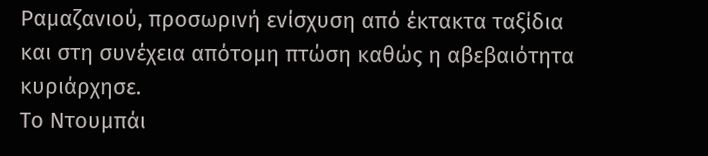Ραμαζανιού, προσωρινή ενίσχυση από έκτακτα ταξίδια και στη συνέχεια απότομη πτώση καθώς η αβεβαιότητα κυριάρχησε.
Το Ντουμπάι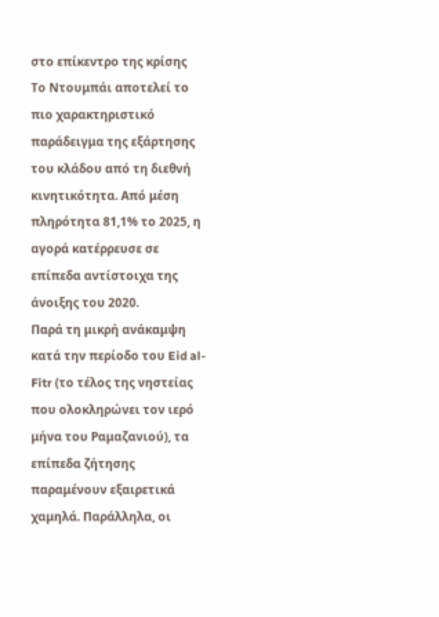στο επίκεντρο της κρίσης
Το Ντουμπάι αποτελεί το πιο χαρακτηριστικό παράδειγμα της εξάρτησης του κλάδου από τη διεθνή κινητικότητα. Από μέση πληρότητα 81,1% το 2025, η αγορά κατέρρευσε σε επίπεδα αντίστοιχα της άνοιξης του 2020.
Παρά τη μικρή ανάκαμψη κατά την περίοδο του Eid al-Fitr (το τέλος της νηστείας που ολοκληρώνει τον ιερό μήνα του Ραμαζανιού), τα επίπεδα ζήτησης παραμένουν εξαιρετικά χαμηλά. Παράλληλα, οι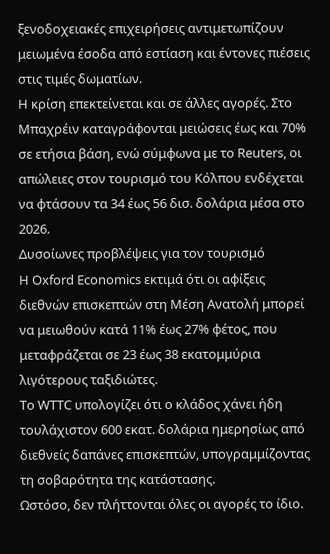ξενοδοχειακές επιχειρήσεις αντιμετωπίζουν μειωμένα έσοδα από εστίαση και έντονες πιέσεις στις τιμές δωματίων.
Η κρίση επεκτείνεται και σε άλλες αγορές. Στο Μπαχρέιν καταγράφονται μειώσεις έως και 70% σε ετήσια βάση, ενώ σύμφωνα με το Reuters, οι απώλειες στον τουρισμό του Κόλπου ενδέχεται να φτάσουν τα 34 έως 56 δισ. δολάρια μέσα στο 2026.
Δυσοίωνες προβλέψεις για τον τουρισμό
Η Oxford Economics εκτιμά ότι οι αφίξεις διεθνών επισκεπτών στη Μέση Ανατολή μπορεί να μειωθούν κατά 11% έως 27% φέτος, που μεταφράζεται σε 23 έως 38 εκατομμύρια λιγότερους ταξιδιώτες.
Το WTTC υπολογίζει ότι ο κλάδος χάνει ήδη τουλάχιστον 600 εκατ. δολάρια ημερησίως από διεθνείς δαπάνες επισκεπτών, υπογραμμίζοντας τη σοβαρότητα της κατάστασης.
Ωστόσο, δεν πλήττονται όλες οι αγορές το ίδιο.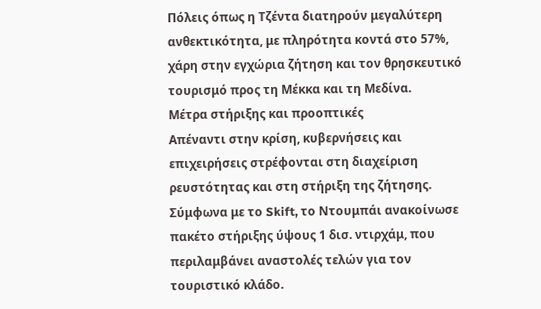Πόλεις όπως η Τζέντα διατηρούν μεγαλύτερη ανθεκτικότητα, με πληρότητα κοντά στο 57%, χάρη στην εγχώρια ζήτηση και τον θρησκευτικό τουρισμό προς τη Μέκκα και τη Μεδίνα.
Μέτρα στήριξης και προοπτικές
Απέναντι στην κρίση, κυβερνήσεις και επιχειρήσεις στρέφονται στη διαχείριση ρευστότητας και στη στήριξη της ζήτησης. Σύμφωνα με το Skift, το Ντουμπάι ανακοίνωσε πακέτο στήριξης ύψους 1 δισ. ντιρχάμ, που περιλαμβάνει αναστολές τελών για τον τουριστικό κλάδο.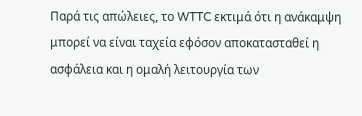Παρά τις απώλειες, το WTTC εκτιμά ότι η ανάκαμψη μπορεί να είναι ταχεία εφόσον αποκατασταθεί η ασφάλεια και η ομαλή λειτουργία των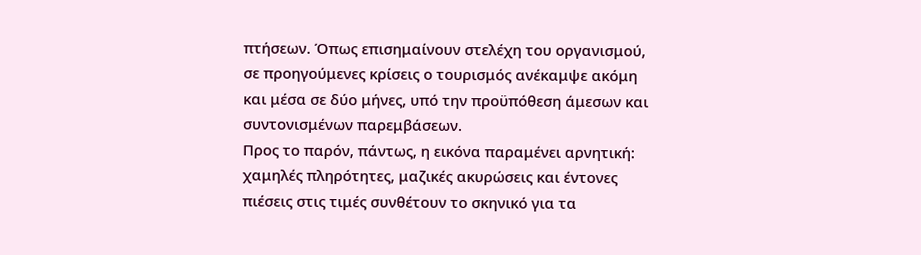πτήσεων. Όπως επισημαίνουν στελέχη του οργανισμού, σε προηγούμενες κρίσεις ο τουρισμός ανέκαμψε ακόμη και μέσα σε δύο μήνες, υπό την προϋπόθεση άμεσων και συντονισμένων παρεμβάσεων.
Προς το παρόν, πάντως, η εικόνα παραμένει αρνητική: χαμηλές πληρότητες, μαζικές ακυρώσεις και έντονες πιέσεις στις τιμές συνθέτουν το σκηνικό για τα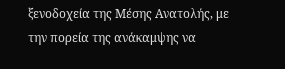ξενοδοχεία της Μέσης Ανατολής, με την πορεία της ανάκαμψης να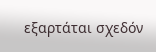εξαρτάται σχεδόν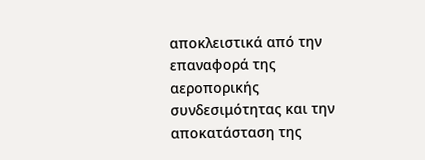αποκλειστικά από την επαναφορά της αεροπορικής συνδεσιμότητας και την αποκατάσταση της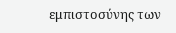εμπιστοσύνης των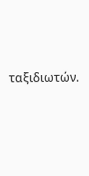ταξιδιωτών.